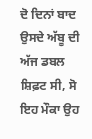ਦੋ ਦਿਨਾਂ ਬਾਦ
ਉਸਦੇ ਅੱਬੂ ਦੀ ਅੱਜ ਡਬਲ ਸ਼ਿਫ਼ਟ ਸੀ, ਸੋ ਇਹ ਮੌਕਾ ਉਹ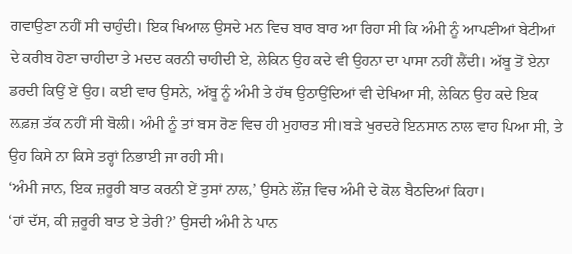ਗਵਾਉਣਾ ਨਹੀਂ ਸੀ ਚਾਹੁੰਦੀ। ਇਕ ਖਿਆਲ ਉਸਦੇ ਮਨ ਵਿਚ ਬਾਰ ਬਾਰ ਆ ਰਿਹਾ ਸੀ ਕਿ ਅੰਮੀ ਨੂੰ ਆਪਣੀਆਂ ਬੇਟੀਆਂ ਦੇ ਕਰੀਬ ਹੋਣਾ ਚਾਹੀਦਾ ਤੇ ਮਦਦ ਕਰਨੀ ਚਾਹੀਦੀ ਏ, ਲੇਕਿਨ ਉਹ ਕਦੇ ਵੀ ਉਹਨਾ ਦਾ ਪਾਸਾ ਨਹੀਂ ਲੈਂਦੀ। ਅੱਬੂ ਤੋਂ ਏਨਾ ਡਰਦੀ ਕਿਉਂ ਏਂ ਉਹ। ਕਈ ਵਾਰ ਉਸਨੇ, ਅੱਬੂ ਨੂੰ ਅੰਮੀ ਤੇ ਹੱਥ ਉਠਾਉਂਦਿਆਂ ਵੀ ਦੇਖਿਆ ਸੀ, ਲੇਕਿਨ ਉਹ ਕਦੇ ਇਕ ਲ਼ਫ਼ਜ਼ ਤੱਕ ਨਹੀਂ ਸੀ ਬੋਲੀ। ਅੰਮੀ ਨੂੰ ਤਾਂ ਬਸ ਰੋਣ ਵਿਚ ਹੀ ਮੁਹਾਰਤ ਸੀ।ਬੜੇ ਖੁਰਦਰੇ ਇਨਸਾਨ ਨਾਲ ਵਾਹ ਪਿਆ ਸੀ, ਤੇ ਉਹ ਕਿਸੇ ਨਾ ਕਿਸੇ ਤਰ੍ਹਾਂ ਨਿਭਾਈ ਜਾ ਰਹੀ ਸੀ।
‘ਅੰਮੀ ਜਾਨ, ਇਕ ਜ਼ਰੂਰੀ ਬਾਤ ਕਰਨੀ ਏਂ ਤੁਸਾਂ ਨਾਲ,’ ਉਸਨੇ ਲੌਂਜ਼ ਵਿਚ ਅੰਮੀ ਦੇ ਕੋਲ ਬੈਠਦਿਆਂ ਕਿਹਾ।
‘ਹਾਂ ਦੱਸ, ਕੀ ਜ਼ਰੂਰੀ ਬਾਤ ਏ ਤੇਰੀ?’ ਉਸਦੀ ਅੰਮੀ ਨੇ ਪਾਨ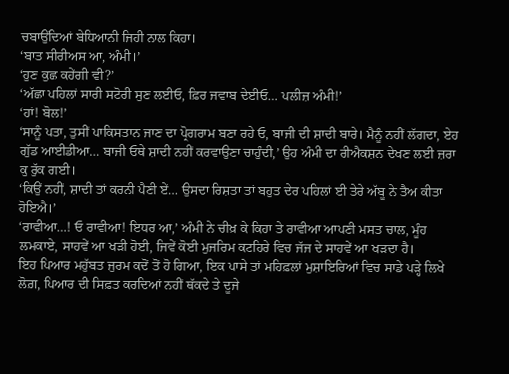ਚਬਾਉਂਦਿਆਂ ਬੇਧਿਆਨੀ ਜਿਹੀ ਨਾਲ ਕਿਹਾ।
‘ਬਾਤ ਸੀਰੀਅਸ ਆ, ਅੰਮੀ।’
‘ਹੁਣ ਕੁਛ ਕਹੇਂਗੀ ਵੀ?’
‘ਅੱਛਾ ਪਹਿਲਾਂ ਸਾਰੀ ਸਟੋਰੀ ਸੁਣ ਲਈਓ, ਫ਼ਿਰ ਜਵਾਬ ਦੇਈਓ… ਪਲੀਜ਼ ਅੰਮੀ!’
‘ਹਾਂ! ਬੋਲ!’
‘ਸਾਨੂੰ ਪਤਾ, ਤੁਸੀਂ ਪਾਕਿਸਤਾਨ ਜਾਣ ਦਾ ਪ੍ਰੋਗਰਾਮ ਬਣਾ ਰਹੇ ਓ, ਬਾਜੀ ਦੀ ਸ਼ਾਦੀ ਬਾਰੇ। ਮੈਨੂੰ ਨਹੀਂ ਲੱਗਦਾ, ਏਹ ਗੁੱਡ ਆਈਡੀਆ… ਬਾਜੀ ਓਥੇ ਸ਼ਾਦੀ ਨਹੀਂ ਕਰਵਾਉਣਾ ਚਾਹੁੰਦੀ,’ ਉਹ ਅੰਮੀ ਦਾ ਰੀਐਕਸ਼ਨ ਦੇਖਣ ਲਈ ਜ਼ਰਾ ਕੁ ਰੁੱਕ ਗਈ।
‘ਕਿਉਂ ਨਹੀਂ, ਸ਼ਾਦੀ ਤਾਂ ਕਰਨੀ ਪੈਣੀ ਏਂ… ਉਸਦਾ ਰਿਸ਼ਤਾ ਤਾਂ ਬਹੁਤ ਦੇਰ ਪਹਿਲਾਂ ਈ ਤੇਰੇ ਅੱਬੂ ਨੇ ਤੈਅ ਕੀਤਾ ਹੋਇਐ।’
‘ਰਾਵੀਆ…! ਓ ਰਾਵੀਆ! ਇਧਰ ਆ,’ ਅੰਮੀ ਨੇ ਚੀਖ਼ ਕੇ ਕਿਹਾ ਤੇ ਰਾਵੀਆ ਆਪਣੀ ਮਸਤ ਚਾਲ, ਮੂੰਹ ਲਮਕਾਏ, ਸਾਹਵੇਂ ਆ ਖੜੀ ਹੋਈ, ਜਿਵੇਂ ਕੋਈ ਮੁਜਰਿਮ ਕਟਹਿਰੇ ਵਿਚ ਜੱਜ ਦੇ ਸਾਹਵੇਂ ਆ ਖੜਦਾ ਹੈ।
ਇਹ ਪਿਆਰ ਮਹੁੱਬਤ ਜੁਰਮ ਕਦੋਂ ਤੋਂ ਹੋ ਗਿਆ, ਇਕ ਪਾਸੇ ਤਾਂ ਮਹਿਫ਼ਲਾਂ ਮੁਸ਼ਾਇਰਿਆਂ ਵਿਚ ਸਾਡੇ ਪੜ੍ਹੇ ਲਿਖੇ ਲੋਗ਼, ਪਿਆਰ ਦੀ ਸਿਫ਼ਤ ਕਰਦਿਆਂ ਨਹੀਂ ਥੱਕਦੇ ਤੇ ਦੂਜੇ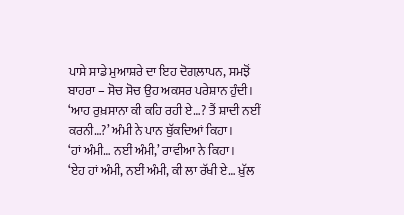ਪਾਸੇ ਸਾਡੇ ਮੁਆਸ਼ਰੇ ਦਾ ਇਹ ਦੋਗਲ਼ਾਪਨ, ਸਮਝੋਂ ਬਾਹਰਾ – ਸੋਚ ਸੋਚ ਉਹ ਅਕਸਰ ਪਰੇਸ਼ਾਨ ਹੁੰਦੀ।
‘ਆਹ ਰੁਖ਼ਸਾਨਾ ਕੀ ਕਹਿ ਰਹੀ ਏ…? ਤੈਂ ਸ਼ਾਦੀ ਨਈਂ ਕਰਨੀ…?’ ਅੰਮੀ ਨੇ ਪਾਨ ਥੁੱਕਦਿਆਂ ਕਿਹਾ।
‘ਹਾਂ ਅੰਮੀ… ਨਈਂ ਅੰਮੀ,’ ਰਾਵੀਆ ਨੇ ਕਿਹਾ।
‘ਏਹ ਹਾਂ ਅੰਮੀ, ਨਈਂ ਅੰਮੀ, ਕੀ ਲਾ ਰੱਖੀ ਏ… ਖ਼ੁੱਲ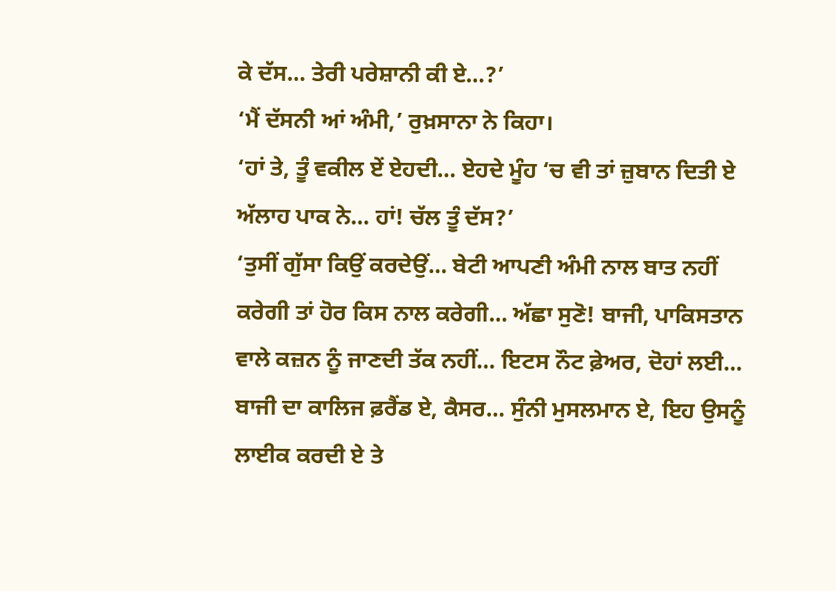ਕੇ ਦੱਸ… ਤੇਰੀ ਪਰੇਸ਼ਾਨੀ ਕੀ ਏ…?’
‘ਮੈਂ ਦੱਸਨੀ ਆਂ ਅੰਮੀ,’ ਰੁਖ਼ਸਾਨਾ ਨੇ ਕਿਹਾ।
‘ਹਾਂ ਤੇ, ਤੂੰ ਵਕੀਲ ਏਂ ਏਹਦੀ… ਏਹਦੇ ਮੂੰਹ ‘ਚ ਵੀ ਤਾਂ ਜ਼ੁਬਾਨ ਦਿਤੀ ਏ ਅੱਲਾਹ ਪਾਕ ਨੇ… ਹਾਂ! ਚੱਲ ਤੂੰ ਦੱਸ?’
‘ਤੁਸੀਂ ਗੁੱਸਾ ਕਿਉਂ ਕਰਦੇਉਂ… ਬੇਟੀ ਆਪਣੀ ਅੰਮੀ ਨਾਲ ਬਾਤ ਨਹੀਂ ਕਰੇਗੀ ਤਾਂ ਹੋਰ ਕਿਸ ਨਾਲ ਕਰੇਗੀ… ਅੱਛਾ ਸੁਣੋ! ਬਾਜੀ, ਪਾਕਿਸਤਾਨ ਵਾਲੇ ਕਜ਼ਨ ਨੂੰ ਜਾਣਦੀ ਤੱਕ ਨਹੀਂ… ਇਟਸ ਨੌਟ ਫ਼ੇਅਰ, ਦੋਹਾਂ ਲਈ… ਬਾਜੀ ਦਾ ਕਾਲਿਜ ਫ਼ਰੈਂਡ ਏ, ਕੈਸਰ… ਸੁੰਨੀ ਮੁਸਲਮਾਨ ਏ, ਇਹ ਉਸਨੂੰ ਲਾਈਕ ਕਰਦੀ ਏ ਤੇ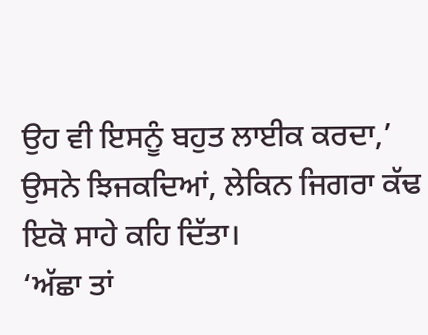ਉਹ ਵੀ ਇਸਨੂੰ ਬਹੁਤ ਲਾਈਕ ਕਰਦਾ,’ ਉਸਨੇ ਝਿਜਕਦਿਆਂ, ਲੇਕਿਨ ਜਿਗਰਾ ਕੱਢ ਇਕੋ ਸਾਹੇ ਕਹਿ ਦਿੱਤਾ।
‘ਅੱਛਾ ਤਾਂ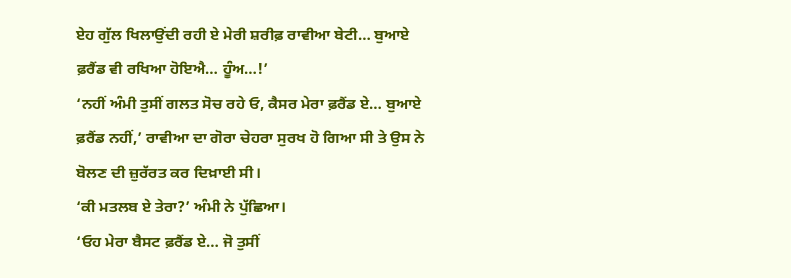ਏਹ ਗੁੱਲ ਖਿਲਾਉਂਦੀ ਰਹੀ ਏ ਮੇਰੀ ਸ਼ਰੀਫ਼ ਰਾਵੀਆ ਬੇਟੀ… ਬੁਆਏ ਫ਼ਰੈਂਡ ਵੀ ਰਖਿਆ ਹੋਇਐ… ਹੂੰਅ…!’
‘ਨਹੀਂ ਅੰਮੀ ਤੁਸੀਂ ਗਲਤ ਸੋਚ ਰਹੇ ਓ, ਕੈਸਰ ਮੇਰਾ ਫ਼ਰੈਂਡ ਏ… ਬੁਆਏ ਫ਼ਰੈਂਡ ਨਹੀਂ,’ ਰਾਵੀਆ ਦਾ ਗੋਰਾ ਚੇਹਰਾ ਸੁਰਖ ਹੋ ਗਿਆ ਸੀ ਤੇ ਉਸ ਨੇ ਬੋਲਣ ਦੀ ਜ਼ੁਰੱਰਤ ਕਰ ਦਿਖ਼ਾਈ ਸੀ।
‘ਕੀ ਮਤਲਬ ਏ ਤੇਰਾ?’ ਅੰਮੀ ਨੇ ਪੁੱਛਿਆ।
‘ਓਹ ਮੇਰਾ ਬੈਸਟ ਫ਼ਰੈਂਡ ਏ… ਜੋ ਤੁਸੀਂ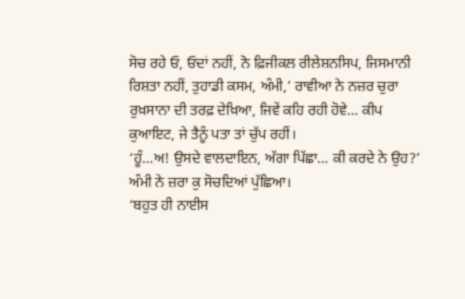ਸੋਚ ਰਹੇ ਓ, ਓਦਾਂ ਨਹੀਂ, ਨੋ ਫ਼ਿਜੀਕਲ ਰੀਲੇਸ਼ਨਸਿਪ, ਜਿਸਮਾਨੀ ਰਿਸ਼ਤਾ ਨਹੀਂ, ਤੁਹਾਡੀ ਕਸਮ, ਅੰਮੀ,’ ਰਾਵੀਆ ਨੇ ਨਜ਼ਰ ਚੁਰਾ ਰੁਖ਼ਸਾਨਾ ਦੀ ਤਰਫ਼ ਦੇਖ਼ਿਆ, ਜਿਵੇਂ ਕਹਿ ਰਹੀ ਹੋਵੇ… ਕੀਪ ਕੁਆਇਟ, ਜੇ ਤੈਨੂੰ ਪਤਾ ਤਾਂ ਚੁੱਪ ਰਹੀਂ।
‘ਹੂੰ…ਅ! ਉਸਦੇ ਵਾਲਦਾਇਨ, ਅੱਗਾ ਪਿੱਛਾ… ਕੀ ਕਰਦੇ ਨੇ ਉਹ?’ ਅੰਮੀ ਨੇ ਜ਼ਰਾ ਕੁ ਸੋਚਦਿਆਂ ਪੁੱਛਿਆ।
‘ਬਹੁਤ ਹੀ ਨਾਈਸ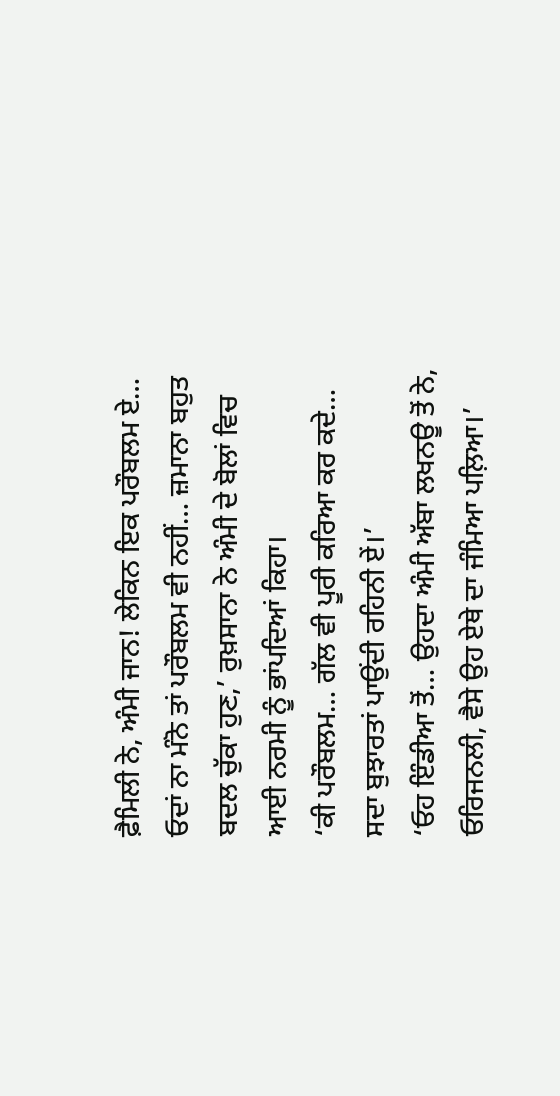ਫ਼ੈਮਿਲੀ ਨੇ, ਅੰਮੀ ਜਾਨ! ਲੇਕਿਨ ਇਕ ਪਰੌਬਲਮ ਏ… ਓਦਾਂ ਨਾ ਮੰਨੋ ਤਾਂ ਪਰੌਬਲਮ ਵੀ ਨਹੀਂ… ਜ਼ਮਾਨਾ ਬਹੁਤ ਬਦਲ ਚੁੱਕਾ ਹੁਣ,’ ਰੁਖ਼ਸਾਨਾ ਨੇ ਅੰਮੀ ਦੇ ਬੋਲਾਂ ਵਿਚ ਆਈ ਨਰਮੀ ਨੂੰ ਭਾਂਪਦਿਆਂ ਕਿਹਾ।
‘ਕੀ ਪਰੌਬਲਮ… ਗੱਲ ਵੀ ਪੂਰੀ ਕਰਿਆ ਕਰ ਕਦੇ… ਸਦਾ ਬੁਝਾਰਤਾਂ ਪਾਉਂਦੀ ਰਹਿਨੀ ਏਂ।’
‘ਓਹ ਇੰਡੀਆ ਤੋਂ… ਉਹਦਾ ਅੰਮੀ ਅੱਬਾ ਲਖਨਊ ਤੋਂ ਨੇ, ਓਰਿਜਨਲੀ, ਵੈਸੇ ਉਹ ਏਥੇ ਦਾ ਜੰਮਿਆ ਪਲ਼ਿਆ।’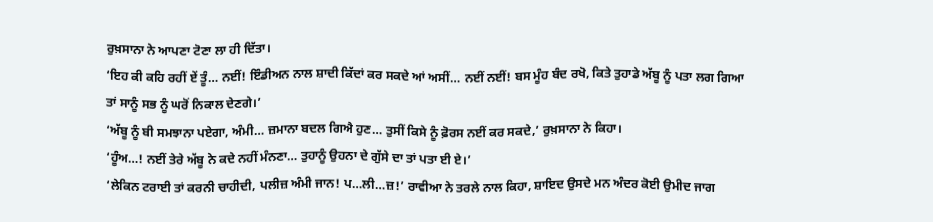ਰੁਖ਼ਸਾਨਾ ਨੇ ਆਪਣਾ ਟੋਣਾ ਲਾ ਹੀ ਦਿੱਤਾ।
‘ਇਹ ਕੀ ਕਹਿ ਰਹੀਂ ਏਂ ਤੂੰ… ਨਈਂ! ਇੰਡੀਅਨ ਨਾਲ ਸ਼ਾਦੀ ਕਿੱਦਾਂ ਕਰ ਸਕਦੇ ਆਂ ਅਸੀਂ… ਨਈਂ ਨਈਂ! ਬਸ ਮੂੰਹ ਬੰਦ ਰਖੋ, ਕਿਤੇ ਤੁਹਾਡੇ ਅੱਬੂ ਨੂੰ ਪਤਾ ਲਗ ਗਿਆ ਤਾਂ ਸਾਨੂੰ ਸਭ ਨੂੰ ਘਰੋਂ ਨਿਕਾਲ ਦੇਣਗੇ।’
‘ਅੱਬੂ ਨੂੰ ਬੀ ਸਮਝਾਨਾ ਪਏਗਾ, ਅੰਮੀ… ਜ਼ਮਾਨਾ ਬਦਲ ਗਿਐ ਹੁਣ… ਤੁਸੀਂ ਕਿਸੇ ਨੂੰ ਫ਼ੋਰਸ ਨਈਂ ਕਰ ਸਕਦੇ,’ ਰੁਖ਼ਸਾਨਾ ਨੇ ਕਿਹਾ।
‘ਹੂੰਅ…! ਨਈਂ ਤੇਰੇ ਅੱਬੂ ਨੇ ਕਦੇ ਨਹੀਂ ਮੰਨਣਾ… ਤੁਹਾਨੂੰ ਉਹਨਾ ਦੇ ਗੁੱਸੇ ਦਾ ਤਾਂ ਪਤਾ ਈ ਏ।’
‘ਲੇਕਿਨ ਟਰਾਈ ਤਾਂ ਕਰਨੀ ਚਾਹੀਦੀ, ਪਲੀਜ਼ ਅੰਮੀ ਜਾਨ! ਪ…ਲੀ…ਜ਼!’ ਰਾਵੀਆ ਨੇ ਤਰਲੇ ਨਾਲ ਕਿਹਾ, ਸ਼ਾਇਦ ਉਸਦੇ ਮਨ ਅੰਦਰ ਕੋਈ ਉਮੀਦ ਜਾਗ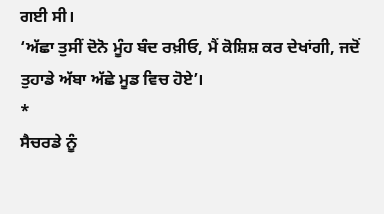ਗਈ ਸੀ।
‘ਅੱਛਾ ਤੁਸੀਂ ਦੋਨੋ ਮੂੰਹ ਬੰਦ ਰਖ਼ੀਓ, ਮੈਂ ਕੋਸ਼ਿਸ਼ ਕਰ ਦੇਖਾਂਗੀ, ਜਦੋਂ ਤੁਹਾਡੇ ਅੱਬਾ ਅੱਛੇ ਮੂਡ ਵਿਚ ਹੋਏ’।
*
ਸੈਚਰਡੇ ਨੂੰ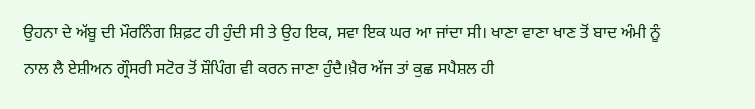ਉਹਨਾ ਦੇ ਅੱਬੂ ਦੀ ਮੌਰਨਿੰਗ ਸ਼ਿਫ਼ਟ ਹੀ ਹੁੰਦੀ ਸੀ ਤੇ ਉਹ ਇਕ, ਸਵਾ ਇਕ ਘਰ ਆ ਜਾਂਦਾ ਸੀ। ਖਾਣਾ ਵਾਣਾ ਖਾਣ ਤੋਂ ਬਾਦ ਅੰਮੀ ਨੂੰ ਨਾਲ ਲੈ ਏਸ਼ੀਅਨ ਗ੍ਰੌਸਰੀ ਸਟੋਰ ਤੋਂ ਸ਼ੌਪਿੰਗ ਵੀ ਕਰਨ ਜਾਣਾ ਹੁੰਦੈ।ਖ਼ੈਰ ਅੱਜ ਤਾਂ ਕੁਛ ਸਪੈਸ਼ਲ ਹੀ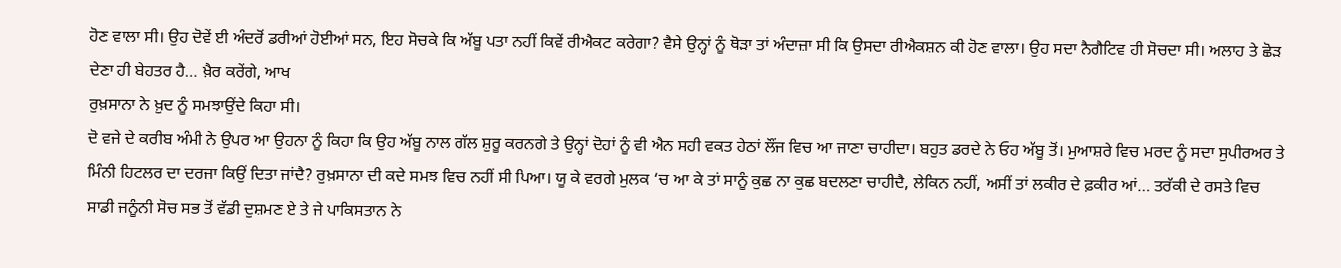ਹੋਣ ਵਾਲਾ ਸੀ। ਉਹ ਦੋਵੇਂ ਈ ਅੰਦਰੋਂ ਡਰੀਆਂ ਹੋਈਆਂ ਸਨ, ਇਹ ਸੋਚਕੇ ਕਿ ਅੱਬੂ ਪਤਾ ਨਹੀਂ ਕਿਵੇਂ ਰੀਐਕਟ ਕਰੇਗਾ? ਵੈਸੇ ਉਨ੍ਹਾਂ ਨੂੰ ਥੋੜਾ ਤਾਂ ਅੰਦਾਜ਼ਾ ਸੀ ਕਿ ਉਸਦਾ ਰੀਐਕਸ਼ਨ ਕੀ ਹੋਣ ਵਾਲਾ। ਉਹ ਸਦਾ ਨੈਗੈਟਿਵ ਹੀ ਸੋਚਦਾ ਸੀ। ਅਲਾਹ ਤੇ ਛੋੜ ਦੇਣਾ ਹੀ ਬੇਹਤਰ ਹੈ… ਖ਼ੈਰ ਕਰੇਂਗੇ, ਆਖ
ਰੁਖ਼ਸਾਨਾ ਨੇ ਖ਼ੁਦ ਨੂੰ ਸਮਝਾਉਂਦੇ ਕਿਹਾ ਸੀ।
ਦੋ ਵਜੇ ਦੇ ਕਰੀਬ ਅੰਮੀ ਨੇ ਉਪਰ ਆ ਉਹਨਾ ਨੂੰ ਕਿਹਾ ਕਿ ਉਹ ਅੱਬੂ ਨਾਲ ਗੱਲ ਸ਼ੁਰੂ ਕਰਨਗੇ ਤੇ ਉਨ੍ਹਾਂ ਦੋਹਾਂ ਨੂੰ ਵੀ ਐਨ ਸਹੀ ਵਕਤ ਹੇਠਾਂ ਲੌਂਜ ਵਿਚ ਆ ਜਾਣਾ ਚਾਹੀਦਾ। ਬਹੁਤ ਡਰਦੇ ਨੇ ਓਹ ਅੱਬੂ ਤੋਂ। ਮੁਆਸ਼ਰੇ ਵਿਚ ਮਰਦ ਨੂੰ ਸਦਾ ਸੁਪੀਰਅਰ ਤੇ ਮਿੰਨੀ ਹਿਟਲਰ ਦਾ ਦਰਜਾ ਕਿਉਂ ਦਿਤਾ ਜਾਂਦੈ? ਰੁਖ਼ਸਾਨਾ ਦੀ ਕਦੇ ਸਮਝ ਵਿਚ ਨਹੀਂ ਸੀ ਪਿਆ। ਯੂ ਕੇ ਵਰਗੇ ਮੁਲਕ ‘ਚ ਆ ਕੇ ਤਾਂ ਸਾਨੂੰ ਕੁਛ ਨਾ ਕੁਛ ਬਦਲਣਾ ਚਾਹੀਦੈ, ਲੇਕਿਨ ਨਹੀਂ, ਅਸੀਂ ਤਾਂ ਲਕੀਰ ਦੇ ਫ਼ਕੀਰ ਆਂ… ਤਰੱਕੀ ਦੇ ਰਸਤੇ ਵਿਚ ਸਾਡੀ ਜਨੂੰਨੀ ਸੋਚ ਸਭ ਤੋਂ ਵੱਡੀ ਦੁਸ਼ਮਣ ਏ ਤੇ ਜੇ ਪਾਕਿਸਤਾਨ ਨੇ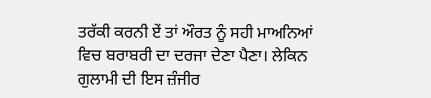ਤਰੱਕੀ ਕਰਨੀ ਏਂ ਤਾਂ ਔਰਤ ਨੂੰ ਸਹੀ ਮਾਅਨਿਆਂ ਵਿਚ ਬਰਾਬਰੀ ਦਾ ਦਰਜਾ ਦੇਣਾ ਪੈਣਾ। ਲੇਕਿਨ ਗੁਲਾਮੀ ਦੀ ਇਸ ਜ਼ੰਜੀਰ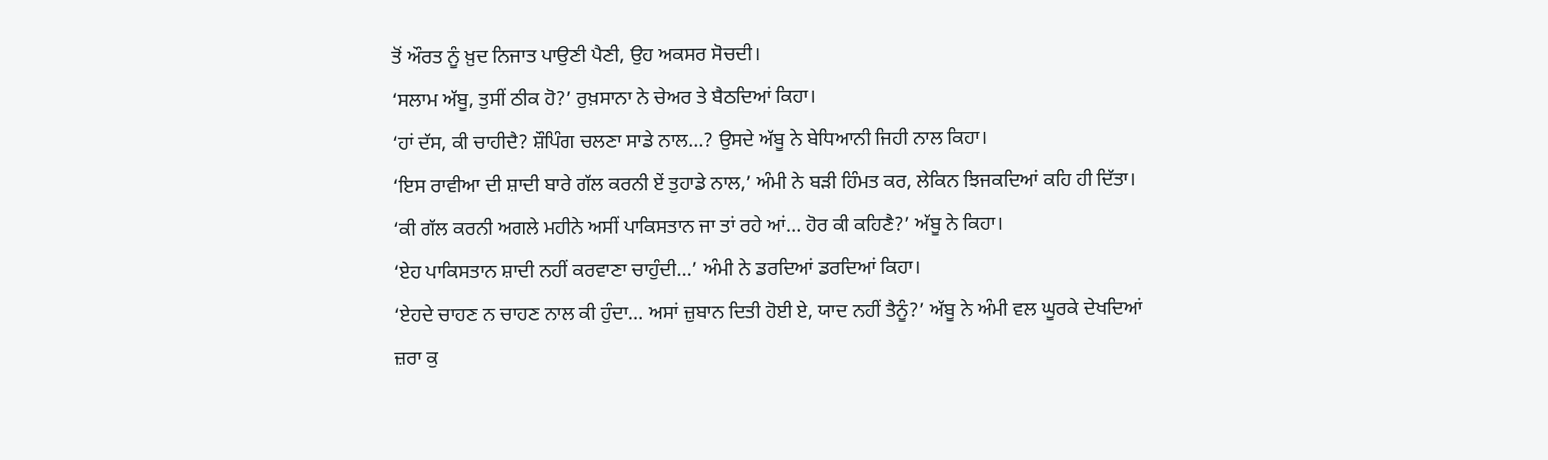ਤੋਂ ਔਰਤ ਨੂੰ ਖ਼ੁਦ ਨਿਜਾਤ ਪਾਉਣੀ ਪੈਣੀ, ਉਹ ਅਕਸਰ ਸੋਚਦੀ।
‘ਸਲਾਮ ਅੱਬੂ, ਤੁਸੀਂ ਠੀਕ ਹੋ?’ ਰੁਖ਼ਸਾਨਾ ਨੇ ਚੇਅਰ ਤੇ ਬੈਠਦਿਆਂ ਕਿਹਾ।
‘ਹਾਂ ਦੱਸ, ਕੀ ਚਾਹੀਦੈ? ਸ਼ੌਪਿੰਗ ਚਲਣਾ ਸਾਡੇ ਨਾਲ…? ਉਸਦੇ ਅੱਬੂ ਨੇ ਬੇਧਿਆਨੀ ਜਿਹੀ ਨਾਲ ਕਿਹਾ।
‘ਇਸ ਰਾਵੀਆ ਦੀ ਸ਼ਾਦੀ ਬਾਰੇ ਗੱਲ ਕਰਨੀ ਏਂ ਤੁਹਾਡੇ ਨਾਲ,’ ਅੰਮੀ ਨੇ ਬੜੀ ਹਿੰਮਤ ਕਰ, ਲੇਕਿਨ ਝਿਜਕਦਿਆਂ ਕਹਿ ਹੀ ਦਿੱਤਾ।
‘ਕੀ ਗੱਲ ਕਰਨੀ ਅਗਲੇ ਮਹੀਨੇ ਅਸੀਂ ਪਾਕਿਸਤਾਨ ਜਾ ਤਾਂ ਰਹੇ ਆਂ… ਹੋਰ ਕੀ ਕਹਿਣੈ?’ ਅੱਬੂ ਨੇ ਕਿਹਾ।
‘ਏਹ ਪਾਕਿਸਤਾਨ ਸ਼ਾਦੀ ਨਹੀਂ ਕਰਵਾਣਾ ਚਾਹੁੰਦੀ…’ ਅੰਮੀ ਨੇ ਡਰਦਿਆਂ ਡਰਦਿਆਂ ਕਿਹਾ।
‘ਏਹਦੇ ਚਾਹਣ ਨ ਚਾਹਣ ਨਾਲ ਕੀ ਹੁੰਦਾ… ਅਸਾਂ ਜ਼ੁਬਾਨ ਦਿਤੀ ਹੋਈ ਏ, ਯਾਦ ਨਹੀਂ ਤੈਨੂੰ?’ ਅੱਬੂ ਨੇ ਅੰਮੀ ਵਲ ਘੂਰਕੇ ਦੇਖਦਿਆਂ ਜ਼ਰਾ ਕੁ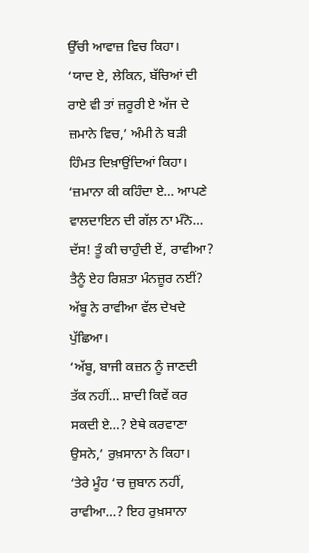ਉੱਚੀ ਆਵਾਜ਼ ਵਿਚ ਕਿਹਾ।
‘ਯਾਦ ਏ, ਲੇਕਿਨ, ਬੱਚਿਆਂ ਦੀ ਰਾਏ ਵੀ ਤਾਂ ਜ਼ਰੂਰੀ ਏ ਅੱਜ ਦੇ ਜ਼ਮਾਨੇ ਵਿਚ,’ ਅੰਮੀ ਨੇ ਬੜੀ ਹਿੰਮਤ ਦਿਖ਼ਾਉਂਦਿਆਂ ਕਿਹਾ।
‘ਜ਼ਮਾਨਾ ਕੀ ਕਹਿੰਦਾ ਏ… ਆਪਣੇ ਵਾਲਦਾਇਨ ਦੀ ਗੱਲ਼ ਨਾ ਮੰਨੋ… ਦੱਸ! ਤੂੰ ਕੀ ਚਾਹੁੰਦੀ ਏਂ, ਰਾਵੀਆ? ਤੈਨੂੰ ਏਹ ਰਿਸ਼ਤਾ ਮੰਨਜ਼ੂਰ ਨਈਂ? ਅੱਬੂ ਨੇ ਰਾਵੀਆ ਵੱਲ ਦੇਖਦੇ ਪੁੱਛਿਆ।
‘ਅੱਬੂ, ਬਾਜੀ ਕਜ਼ਨ ਨੂੰ ਜਾਣਦੀ ਤੱਕ ਨਹੀਂ… ਸ਼ਾਦੀ ਕਿਵੇਂ ਕਰ ਸਕਦੀ ਏ…? ਏਥੇ ਕਰਵਾਣਾ ਉਸਨੇ,’ ਰੁਖ਼ਸਾਨਾ ਨੇ ਕਿਹਾ।
‘ਤੇਰੇ ਮੂੰਹ ‘ਚ ਜ਼ੁਬਾਨ ਨਹੀਂ, ਰਾਵੀਆ…? ਇਹ ਰੁਖ਼ਸਾਨਾ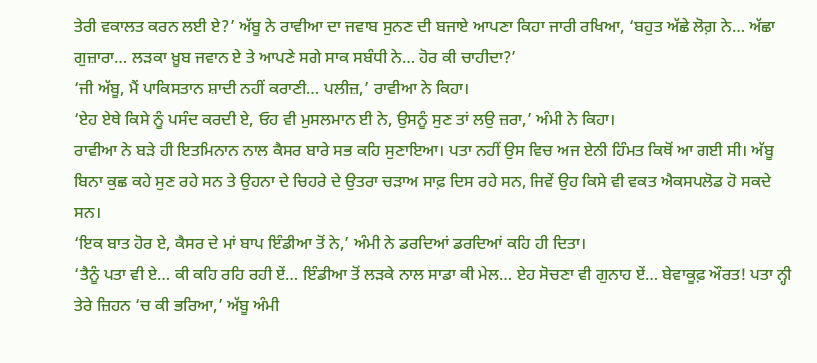ਤੇਰੀ ਵਕਾਲਤ ਕਰਨ ਲਈ ਏ?’ ਅੱਬੂ ਨੇ ਰਾਵੀਆ ਦਾ ਜਵਾਬ ਸੁਨਣ ਦੀ ਬਜਾਏ ਆਪਣਾ ਕਿਹਾ ਜਾਰੀ ਰਖਿਆ, ‘ਬਹੁਤ ਅੱਛੇ ਲੋਗ਼ ਨੇ… ਅੱਛਾ ਗੁਜ਼ਾਰਾ… ਲੜਕਾ ਖ਼ੂਬ ਜਵਾਨ ਏ ਤੇ ਆਪਣੇ ਸਗੇ ਸਾਕ ਸਬੰਧੀ ਨੇ… ਹੋਰ ਕੀ ਚਾਹੀਦਾ?’
‘ਜੀ ਅੱਬੂ, ਮੈਂ ਪਾਕਿਸਤਾਨ ਸ਼ਾਦੀ ਨਹੀਂ ਕਰਾਣੀ… ਪਲੀਜ਼,’ ਰਾਵੀਆ ਨੇ ਕਿਹਾ।
‘ਏਹ ਏਥੇ ਕਿਸੇ ਨੂੰ ਪਸੰਦ ਕਰਦੀ ਏ, ਓਹ ਵੀ ਮੁਸਲਮਾਨ ਈ ਨੇ, ਉਸਨੂੰ ਸੁਣ ਤਾਂ ਲਉ ਜ਼ਰਾ,’ ਅੰਮੀ ਨੇ ਕਿਹਾ।
ਰਾਵੀਆ ਨੇ ਬੜੇ ਹੀ ਇਤਮਿਨਾਨ ਨਾਲ ਕੈਸਰ ਬਾਰੇ ਸਭ ਕਹਿ ਸੁਣਾਇਆ। ਪਤਾ ਨਹੀਂ ਉਸ ਵਿਚ ਅਜ ਏਨੀ ਹਿੰਮਤ ਕਿਥੋਂ ਆ ਗਈ ਸੀ। ਅੱਬੂ ਬਿਨਾ ਕੁਛ ਕਹੇ ਸੁਣ ਰਹੇ ਸਨ ਤੇ ਉਹਨਾ ਦੇ ਚਿਹਰੇ ਦੇ ਉਤਰਾ ਚੜਾਅ ਸਾਫ਼ ਦਿਸ ਰਹੇ ਸਨ, ਜਿਵੇਂ ਉਹ ਕਿਸੇ ਵੀ ਵਕਤ ਐਕਸਪਲੋਡ ਹੋ ਸਕਦੇ ਸਨ।
‘ਇਕ ਬਾਤ ਹੋਰ ਏ, ਕੈਸਰ ਦੇ ਮਾਂ ਬਾਪ ਇੰਡੀਆ ਤੋਂ ਨੇ,’ ਅੰਮੀ ਨੇ ਡਰਦਿਆਂ ਡਰਦਿਆਂ ਕਹਿ ਹੀ ਦਿਤਾ।
‘ਤੈਨੂੰ ਪਤਾ ਵੀ ਏ… ਕੀ ਕਹਿ ਰਹਿ ਰਹੀ ਏਂ… ਇੰਡੀਆ ਤੋਂ ਲੜਕੇ ਨਾਲ ਸਾਡਾ ਕੀ ਮੇਲ… ਏਹ ਸੋਚਣਾ ਵੀ ਗੁਨਾਹ ਏਂ… ਬੇਵਾਕੂਫ਼ ਔਰਤ! ਪਤਾ ਨ੍ਹੀ ਤੇਰੇ ਜ਼ਿਹਨ ‘ਚ ਕੀ ਭਰਿਆ,’ ਅੱਬੂ ਅੰਮੀ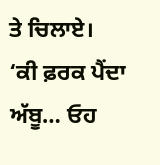ਤੇ ਚਿਲਾਏ।
‘ਕੀ ਫ਼ਰਕ ਪੈਂਦਾ ਅੱਬੂ… ਓਹ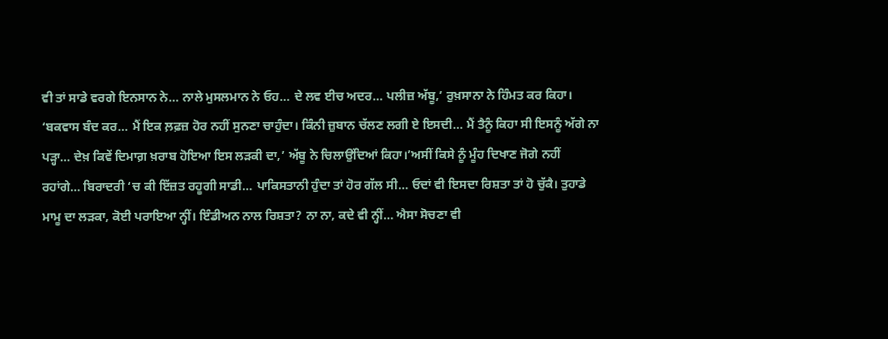ਵੀ ਤਾਂ ਸਾਡੇ ਵਰਗੇ ਇਨਸਾਨ ਨੇ… ਨਾਲੇ ਮੁਸਲਮਾਨ ਨੇ ਓਹ… ਦੇ ਲਵ ਈਚ ਅਦਰ… ਪਲੀਜ਼ ਅੱਬੂ,’ ਰੁਖ਼ਸਾਨਾ ਨੇ ਹਿੰਮਤ ਕਰ ਕਿਹਾ।
‘ਬਕਵਾਸ ਬੰਦ ਕਰ… ਮੈਂ ਇਕ ਲ਼ਫ਼ਜ਼ ਹੋਰ ਨਹੀਂ ਸੁਨਣਾ ਚਾਹੁੰਦਾ। ਕਿੰਨੀ ਜ਼ੁਬਾਨ ਚੱਲਣ ਲਗੀ ਏ ਇਸਦੀ… ਮੈਂ ਤੈਨੂੰ ਕਿਹਾ ਸੀ ਇਸਨੂੰ ਅੱਗੇ ਨਾ ਪੜ੍ਹਾ… ਦੇਖ਼ ਕਿਵੇਂ ਦਿਮਾਗ਼ ਖ਼ਰਾਬ ਹੋਇਆ ਇਸ ਲੜਕੀ ਦਾ,’ ਅੱਬੂ ਨੇ ਚਿਲਾਉਂਦਿਆਂ ਕਿਹਾ।’ਅਸੀਂ ਕਿਸੇ ਨੂੰ ਮੂੰਹ ਦਿਖਾਣ ਜੋਗੇ ਨਹੀਂ ਰਹਾਂਗੇ… ਬਿਰਾਦਰੀ ‘ਚ ਕੀ ਇੱਜ਼ਤ ਰਹੂਗੀ ਸਾਡੀ… ਪਾਕਿਸਤਾਨੀ ਹੁੰਦਾ ਤਾਂ ਹੋਰ ਗੱਲ ਸੀ… ਓਦਾਂ ਵੀ ਇਸਦਾ ਰਿਸ਼ਤਾ ਤਾਂ ਹੋ ਚੁੱਕੈ। ਤੁਹਾਡੇ ਮਾਮੂ ਦਾ ਲੜਕਾ, ਕੋਈ ਪਰਾਇਆ ਨ੍ਹੀਂ। ਇੰਡੀਅਨ ਨਾਲ ਰਿਸ਼ਤਾ? ਨਾ ਨਾ, ਕਦੇ ਵੀ ਨ੍ਹੀਂ… ਐਸਾ ਸੋਚਣਾ ਵੀ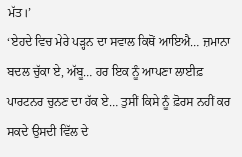ਮੱਤ।’
‘ਏਹਦੇ ਵਿਚ ਮੇਰੇ ਪੜ੍ਹਨ ਦਾ ਸਵਾਲ ਕਿਥੋਂ ਆਇਐ… ਜ਼ਮਾਨਾ ਬਦਲ ਚੁੱਕਾ ਏ, ਅੱਬੂ… ਹਰ ਇਕ ਨੂੰ ਆਪਣਾ ਲਾਈਫ਼ ਪਾਰਟਨਰ ਚੁਨਣ ਦਾ ਹੱਕ ਏ… ਤੁਸੀਂ ਕਿਸੇ ਨੂੰ ਫ਼ੋਰਸ ਨਹੀਂ ਕਰ ਸਕਦੇ ਉਸਦੀ ਵਿੱਲ ਦੇ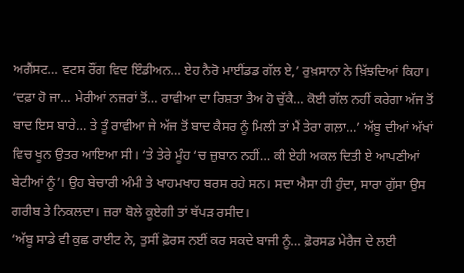ਅਗੈਂਸਟ… ਵਟਸ ਰੌਂਗ ਵਿਦ ਇੰਡੀਅਨ… ਏਹ ਨੈਰੋ ਮਾਈਂਡਡ ਗੱਲ ਏ,’ ਰੁਖ਼ਸਾਨਾ ਨੇ ਖ਼ਿੱਝਦਿਆਂ ਕਿਹਾ।
‘ਦਫ਼ਾ ਹੋ ਜਾ… ਮੇਰੀਆਂ ਨਜ਼ਰਾਂ ਤੋਂ… ਰਾਵੀਆ ਦਾ ਰਿਸ਼ਤਾ ਤੈਅ ਹੋ ਚੁੱਕੈ… ਕੋਈ ਗੱਲ ਨਹੀਂ ਕਰੇਗਾ ਅੱਜ ਤੋਂ ਬਾਦ ਇਸ ਬਾਰੇ… ਤੇ ਤੂੰ ਰਾਵੀਆ ਜੇ ਅੱਜ ਤੋਂ ਬਾਦ ਕੈਸਰ ਨੂੰ ਮਿਲੀ ਤਾਂ ਮੈਂ ਤੇਰਾ ਗਲ਼ਾ…’ ਅੱਬੂ ਦੀਆਂ ਅੱਖਾਂ ਵਿਚ ਖੂਨ ਉਤਰ ਆਇਆ ਸੀ। ‘ਤੇ ਤੇਰੇ ਮੂੰਹ ‘ਚ ਜ਼ੁਬਾਨ ਨਹੀਂ… ਕੀ ਏਹੀ ਅਕਲ ਦਿਤੀ ਏ ਆਪਣੀਆਂ ਬੇਟੀਆਂ ਨੂੰ’। ਉਹ ਬੇਚਾਰੀ ਅੰਮੀ ਤੇ ਖਾਹਮਖਾਹ ਬਰਸ ਰਹੇ ਸਨ। ਸਦਾ ਐਸਾ ਹੀ ਹੁੰਦਾ, ਸਾਰਾ ਗੁੱਸਾ ਉਸ ਗਰੀਬ ਤੇ ਨਿਕਲਦਾ। ਜ਼ਰਾ ਬੋਲੇ ਕੂਏਗੀ ਤਾਂ ਥੱਪੜ ਰਸੀਦ।
‘ਅੱਬੂ ਸਾਡੇ ਵੀ ਕੁਛ ਰਾਈਟ ਨੇ, ਤੁਸੀਂ ਫ਼ੋਰਸ ਨਈਂ ਕਰ ਸਕਦੇ ਬਾਜੀ ਨੂੰ… ਫ਼ੋਰਸਡ ਮੇਰੈਜ ਦੇ ਲਈ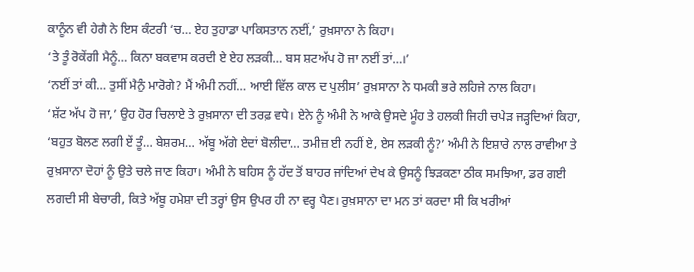ਕਾਨੂੰਨ ਵੀ ਹੇਗੈ ਨੇ ਇਸ ਕੰਟਰੀ ‘ਚ… ਏਹ ਤੁਹਾਡਾ ਪਾਕਿਸਤਾਨ ਨਈਂ,’ ਰੁਖ਼ਸਾਨਾ ਨੇ ਕਿਹਾ।
‘ਤੇ ਤੂੰ ਰੋਕੇਂਗੀ ਮੈਨੂੰ… ਕਿਨਾ ਬਕਵਾਸ ਕਰਦੀ ਏ ਏਹ ਲੜਕੀ… ਬਸ ਸ਼ਟਅੱਪ ਹੋ ਜਾ ਨਈਂ ਤਾਂ…।’
‘ਨਈਂ ਤਾਂ ਕੀ… ਤੁਸੀਂ ਮੈਨੁੰ ਮਾਰੋਗੇ? ਮੈਂ ਅੰਮੀ ਨਹੀਂ… ਆਈ ਵਿੱਲ ਕਾਲ ਦ ਪੁਲੀਸ’ ਰੁਖ਼ਸਾਨਾ ਨੇ ਧਮਕੀ ਭਰੇ ਲਹਿਜੇ ਨਾਲ ਕਿਹਾ।
‘ਸ਼ੱਟ ਅੱਪ ਹੋ ਜਾ,’ ਉਹ ਹੋਰ ਚਿਲਾਏ ਤੇ ਰੁਖ਼ਸਾਨਾ ਦੀ ਤਰਫ਼ ਵਧੇ। ਏਨੇ ਨੂੰ ਅੰਮੀ ਨੇ ਆਕੇ ਉਸਦੇ ਮੂੰਹ ਤੇ ਹਲਕੀ ਜਿਹੀ ਚਪੇੜ ਜੜ੍ਹਦਿਆਂ ਕਿਹਾ, ‘ਬਹੁਤ ਬੋਲਣ ਲਗੀ ਏਂ ਤੂੰ… ਬੇਸ਼ਰਮ… ਅੱਬੂ ਅੱਗੇ ਏਦਾਂ ਬੋਲੀਦਾ… ਤਮੀਜ਼ ਈ ਨਹੀਂ ਏ, ਏਸ ਲੜਕੀ ਨੂੰ?’ ਅੰਮੀ ਨੇ ਇਸ਼ਾਰੇ ਨਾਲ ਰਾਵੀਆ ਤੇ ਰੁਖ਼ਸਾਨਾ ਦੋਹਾਂ ਨੂੰ ਉਤੇ ਚਲੇ ਜਾਣ ਕਿਹਾ। ਅੰਮੀ ਨੇ ਬਹਿਸ ਨੂੰ ਹੱਦ ਤੋਂ ਬਾਹਰ ਜਾਂਦਿਆਂ ਦੇਖ ਕੇ ਉਸਨੂੰ ਝਿੜਕਣਾ ਠੀਕ ਸਮਝਿਆ, ਡਰ ਗਈ ਲਗਦੀ ਸੀ ਬੇਚਾਰੀ, ਕਿਤੇ ਅੱਬੂ ਹਮੇਸ਼ਾ ਦੀ ਤਰ੍ਹਾਂ ਉਸ ਉਪਰ ਹੀ ਨਾ ਵਰ੍ਹ ਪੈਣ। ਰੁਖ਼ਸਾਨਾ ਦਾ ਮਨ ਤਾਂ ਕਰਦਾ ਸੀ ਕਿ ਖਰੀਆਂ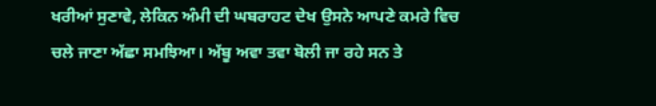ਖਰੀਆਂ ਸੁਣਾਵੇ, ਲੇਕਿਨ ਅੰਮੀ ਦੀ ਘਬਰਾਹਟ ਦੇਖ ਉਸਨੇ ਆਪਣੇ ਕਮਰੇ ਵਿਚ ਚਲੇ ਜਾਣਾ ਅੱਛਾ ਸਮਝਿਆ। ਅੱਬੂ ਅਵਾ ਤਵਾ ਬੋਲੀ ਜਾ ਰਹੇ ਸਨ ਤੇ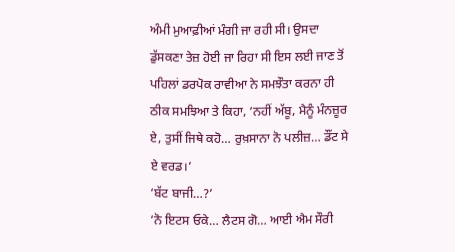ਅੰਮੀ ਮੁਆਫ਼ੀਆਂ ਮੰਗੀ ਜਾ ਰਹੀ ਸੀ। ਉਸਦਾ ਡੁੱਸਕਣਾ ਤੇਜ਼ ਹੋਈ ਜਾ ਰਿਹਾ ਸੀ ਇਸ ਲਈ ਜਾਣ ਤੋਂ ਪਹਿਲਾਂ ਡਰਪੋਕ ਰਾਵੀਆ ਨੇ ਸਮਝੌਤਾ ਕਰਨਾ ਹੀ ਠੀਕ ਸਮਝਿਆ ਤੇ ਕਿਹਾ, ‘ਨਹੀਂ ਅੱਬੂ, ਮੈਨੂੰ ਮੰਨਜ਼ੂਰ ਏ, ਤੁਸੀਂ ਜਿਥੇ ਕਹੋ… ਰੁਖ਼ਸਾਨਾ ਨੋ ਪਲੀਜ਼… ਡੌਂਟ ਸੇ ਏ ਵਰਡ।’
‘ਬੱਟ ਬਾਜੀ…?’
‘ਨੋ ਇਟਸ ਓਕੇ… ਲੈਟਸ ਗੋ… ਆਈ ਐਮ ਸੌਰੀ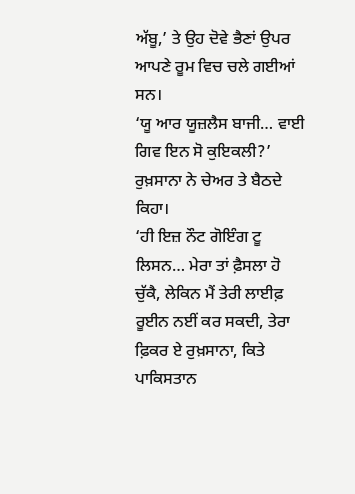ਅੱਬੂ,’ ਤੇ ਉਹ ਦੋਵੇ ਭੈਣਾਂ ਉਪਰ ਆਪਣੇ ਰੂਮ ਵਿਚ ਚਲੇ ਗਈਆਂ ਸਨ।
‘ਯੂ ਆਰ ਯੂਜ਼ਲੈਸ ਬਾਜੀ… ਵਾਈ ਗਿਵ ਇਨ ਸੋ ਕੁਇਕਲੀ?’ ਰੁਖ਼ਸਾਨਾ ਨੇ ਚੇਅਰ ਤੇ ਬੈਠਦੇ ਕਿਹਾ।
‘ਹੀ ਇਜ਼ ਨੌਟ ਗੋਇੰਗ ਟੂ ਲਿਸਨ… ਮੇਰਾ ਤਾਂ ਫ਼ੈਸਲਾ ਹੋ ਚੁੱਕੈ, ਲੇਕਿਨ ਮੈਂ ਤੇਰੀ ਲਾਈਫ਼ ਰੂਈਨ ਨਈਂ ਕਰ ਸਕਦੀ, ਤੇਰਾ ਫ਼ਿਕਰ ਏ ਰੁਖ਼ਸਾਨਾ, ਕਿਤੇ ਪਾਕਿਸਤਾਨ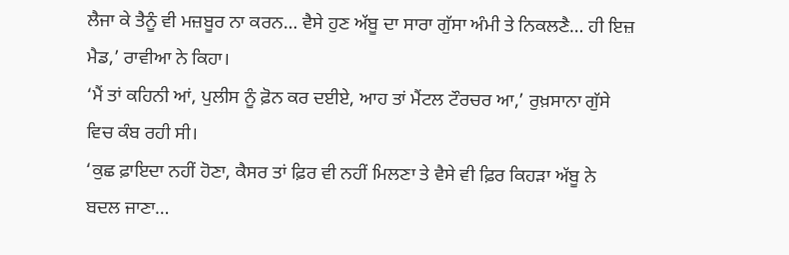ਲੈਜਾ ਕੇ ਤੈਨੂੰ ਵੀ ਮਜ਼ਬੂਰ ਨਾ ਕਰਨ… ਵੈਸੇ ਹੁਣ ਅੱਬੂ ਦਾ ਸਾਰਾ ਗੁੱਸਾ ਅੰਮੀ ਤੇ ਨਿਕਲਣੈ… ਹੀ ਇਜ਼ ਮੈਡ,’ ਰਾਵੀਆ ਨੇ ਕਿਹਾ।
‘ਮੈਂ ਤਾਂ ਕਹਿਨੀ ਆਂ, ਪੁਲੀਸ ਨੂੰ ਫ਼ੋਨ ਕਰ ਦਈਏ, ਆਹ ਤਾਂ ਮੈਂਟਲ ਟੌਰਚਰ ਆ,’ ਰੁਖ਼ਸਾਨਾ ਗੁੱਸੇ ਵਿਚ ਕੰਬ ਰਹੀ ਸੀ।
‘ਕੁਛ ਫ਼ਾਇਦਾ ਨਹੀਂ ਹੋਣਾ, ਕੈਸਰ ਤਾਂ ਫ਼ਿਰ ਵੀ ਨਹੀਂ ਮਿਲਣਾ ਤੇ ਵੈਸੇ ਵੀ ਫ਼ਿਰ ਕਿਹੜਾ ਅੱਬੂ ਨੇ ਬਦਲ ਜਾਣਾ…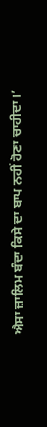ਐਸਾ ਜ਼ਾਲਿਮ ਬੰਦਾ ਕਿਸੇ ਦਾ ਬਾਪ ਨਹੀਂ ਹੋਣਾ ਚਾਹੀਦਾ।’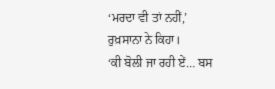‘ਮਰਦਾ ਵੀ ਤਾਂ ਨਹੀਂ,’ ਰੁਖ਼ਸਾਨਾ ਨੇ ਕਿਹਾ।
‘ਕੀ ਬੋਲੀ ਜਾ ਰਹੀ ਏਂ… ਬਸ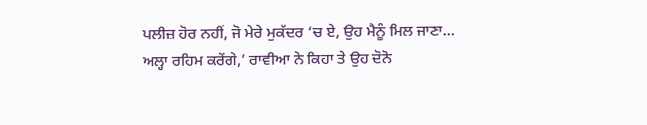ਪਲੀਜ਼ ਹੋਰ ਨਹੀਂ, ਜੋ ਮੇਰੇ ਮੁਕੱਦਰ ‘ਚ ਏ, ਉਹ ਮੈਨੂੰ ਮਿਲ ਜਾਣਾ… ਅਲ੍ਹਾ ਰਹਿਮ ਕਰੇਂਗੇ,’ ਰਾਵੀਆ ਨੇ ਕਿਹਾ ਤੇ ਉਹ ਦੋਨੋ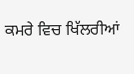ਕਮਰੇ ਵਿਚ ਖਿੱਲਰੀਆਂ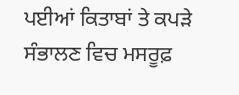ਪਈਆਂ ਕਿਤਾਬਾਂ ਤੇ ਕਪੜੇ ਸੰਭਾਲਣ ਵਿਚ ਮਸਰੂਫ਼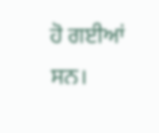ਹੋ ਗਈਆਂ ਸਨ।